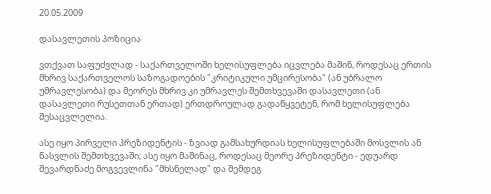20.05.2009

დასავლეთის პოზიცია

ვთქვათ საფუძვლად - საქართველოში ხელისუფლება იცვლება მაშინ, როდესაც ერთის მხრივ საქართველოს საზოგადოების "კრიტიკული უმცირესობა" (ან უბრალო უმრავლესობა) და მეორეს მხრივ კი უმრავლეს შემთხვევაში დასავლეთი (ან დასავლეთი რუსეთთან ერთად) ერთდროულად გადაწყვეტენ, რომ ხელისუფლება შესაცვლელია.

ასე იყო პირველი პრეზიდენტის - ზვიად გამსახურდიას ხელისუფლებაში მოსვლის ან წასვლის შემთხვევაში; ასე იყო მაშინაც, როდესაც მეორე პრეზიდენტი - ედუარდ შევარდნაძე მოგვევლინა "მხსნელად" და შემდეგ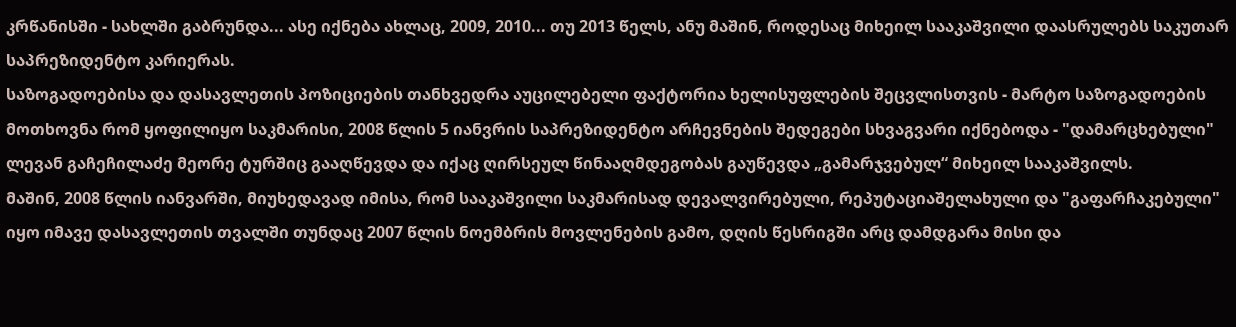კრწანისში - სახლში გაბრუნდა... ასე იქნება ახლაც, 2009, 2010... თუ 2013 წელს, ანუ მაშინ, როდესაც მიხეილ სააკაშვილი დაასრულებს საკუთარ საპრეზიდენტო კარიერას.
საზოგადოებისა და დასავლეთის პოზიციების თანხვედრა აუცილებელი ფაქტორია ხელისუფლების შეცვლისთვის - მარტო საზოგადოების მოთხოვნა რომ ყოფილიყო საკმარისი, 2008 წლის 5 იანვრის საპრეზიდენტო არჩევნების შედეგები სხვაგვარი იქნებოდა - "დამარცხებული" ლევან გაჩეჩილაძე მეორე ტურშიც გააღწევდა და იქაც ღირსეულ წინააღმდეგობას გაუწევდა „გამარჯვებულ“ მიხეილ სააკაშვილს.
მაშინ, 2008 წლის იანვარში, მიუხედავად იმისა, რომ სააკაშვილი საკმარისად დევალვირებული, რეპუტაციაშელახული და "გაფარჩაკებული" იყო იმავე დასავლეთის თვალში თუნდაც 2007 წლის ნოემბრის მოვლენების გამო, დღის წესრიგში არც დამდგარა მისი და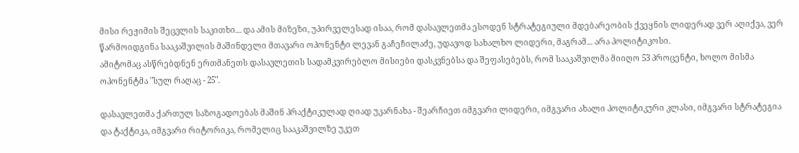მისი რეჟიმის შეცვლის საკითხი... და ამის მიზეზი, უპირველესად ისაა, რომ დასავლეთმა ესოდენ სტრატეგიული მდებარეობის ქვეყნის ლიდერად ვერ აღიქვა, ვერ წარმოიდგინა სააკაშვილის მაშინდელი მთავარი ოპონენტი ლევან გაჩეჩილაძე, უდავოდ სახალხო ლიდერი, მაგრამ... არა პოლიტიკოსი.
ამიტომაც ასწრებდნენ ერთმანეთს დასავლეთის სადამკვირებლო მისიები დასკვნებსა და შეფასებებს, რომ სააკაშვილმა მიიღო 53 პროცენტი, ხოლო მისმა ოპონენტმა "სულ რაღაც - 25".

დასავლეთმა ქართულ საზოგადოებას მაშინ პრაქტიკულად ღიად უკარნახა - შეარჩიეთ იმგვარი ლიდერი, იმგვარი ახალი პოლიტიკური კლასი, იმგვარი სტრატეგია და ტაქტიკა, იმგვარი რიტორიკა, რომელიც სააკაშვილზე უკეთ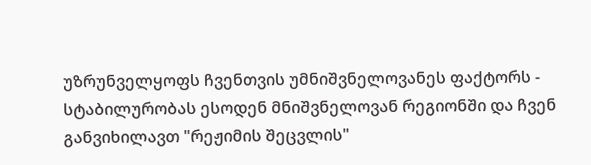უზრუნველყოფს ჩვენთვის უმნიშვნელოვანეს ფაქტორს - სტაბილურობას ესოდენ მნიშვნელოვან რეგიონში და ჩვენ განვიხილავთ "რეჟიმის შეცვლის"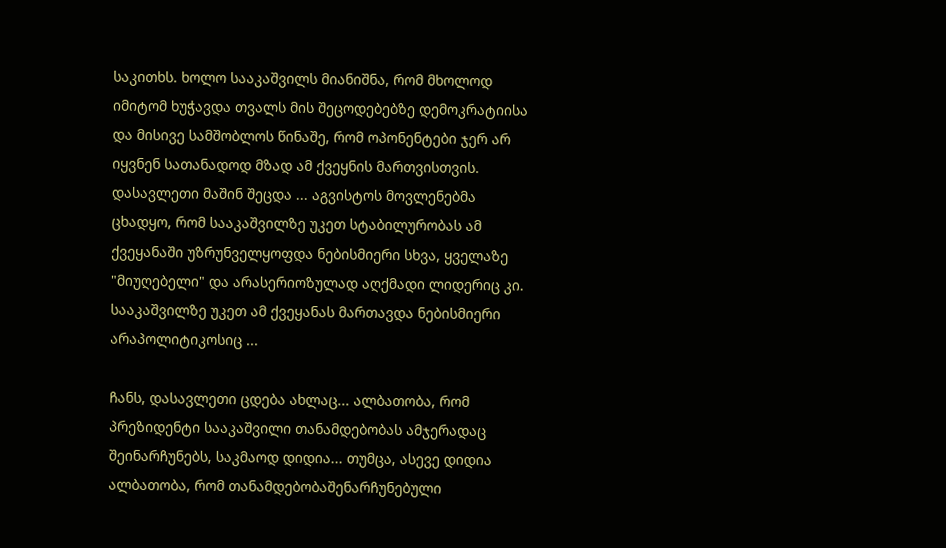საკითხს. ხოლო სააკაშვილს მიანიშნა, რომ მხოლოდ იმიტომ ხუჭავდა თვალს მის შეცოდებებზე დემოკრატიისა და მისივე სამშობლოს წინაშე, რომ ოპონენტები ჯერ არ იყვნენ სათანადოდ მზად ამ ქვეყნის მართვისთვის.
დასავლეთი მაშინ შეცდა ... აგვისტოს მოვლენებმა ცხადყო, რომ სააკაშვილზე უკეთ სტაბილურობას ამ ქვეყანაში უზრუნველყოფდა ნებისმიერი სხვა, ყველაზე "მიუღებელი" და არასერიოზულად აღქმადი ლიდერიც კი. სააკაშვილზე უკეთ ამ ქვეყანას მართავდა ნებისმიერი არაპოლიტიკოსიც ...

ჩანს, დასავლეთი ცდება ახლაც... ალბათობა, რომ პრეზიდენტი სააკაშვილი თანამდებობას ამჯერადაც შეინარჩუნებს, საკმაოდ დიდია... თუმცა, ასევე დიდია ალბათობა, რომ თანამდებობაშენარჩუნებული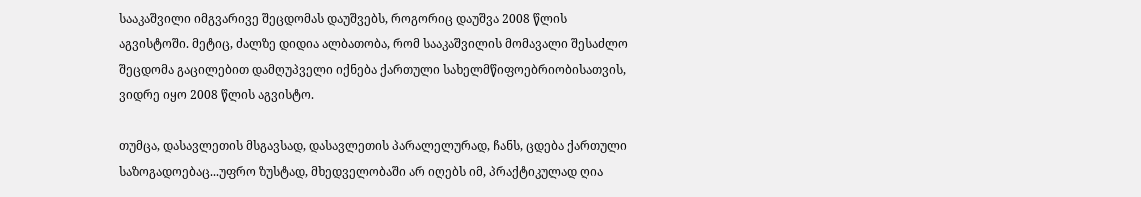სააკაშვილი იმგვარივე შეცდომას დაუშვებს, როგორიც დაუშვა 2008 წლის აგვისტოში. მეტიც, ძალზე დიდია ალბათობა, რომ სააკაშვილის მომავალი შესაძლო შეცდომა გაცილებით დამღუპველი იქნება ქართული სახელმწიფოებრიობისათვის, ვიდრე იყო 2008 წლის აგვისტო.

თუმცა, დასავლეთის მსგავსად, დასავლეთის პარალელურად, ჩანს, ცდება ქართული საზოგადოებაც...უფრო ზუსტად, მხედველობაში არ იღებს იმ, პრაქტიკულად ღია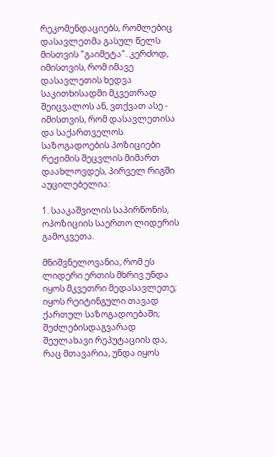რეკომენდაციებს, რომლებიც დასავლეთმა გასულ წელს მისთვის "გაიმეტა". კერძოდ, იმისთვის, რომ იმავე დასავლეთის ხედვა საკითხისადმი მკვეთრად შეიცვალოს ან, ვთქვათ ასე - იმისთვის, რომ დასავლეთისა და საქართველოს საზოგადოების პოზიციები რეჟიმის შეცვლის მიმართ დაახლოვდეს, პირველ რიგში აუცილებელია:

1. სააკაშვილის საპირწონის, ოპოზიციის საერთო ლიდერის გამოკვეთა.

მნიშვნელოვანია, რომ ეს ლიდერი ერთის მხრივ უნდა იყოს მკვეთრი მედასავლეთე; იყოს რეიტინგული თავად ქართულ საზოგადოებაში; შეძლებისდაგვარად შეულახავი რეპუტაციის და, რაც მთავარია, უნდა იყოს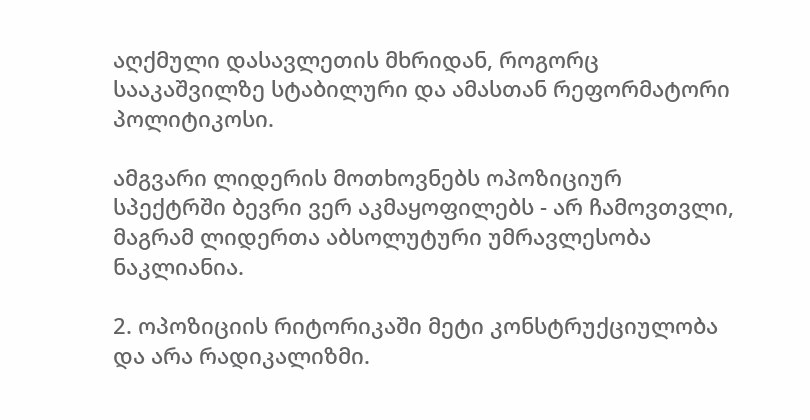აღქმული დასავლეთის მხრიდან, როგორც სააკაშვილზე სტაბილური და ამასთან რეფორმატორი პოლიტიკოსი.

ამგვარი ლიდერის მოთხოვნებს ოპოზიციურ სპექტრში ბევრი ვერ აკმაყოფილებს - არ ჩამოვთვლი, მაგრამ ლიდერთა აბსოლუტური უმრავლესობა ნაკლიანია.

2. ოპოზიციის რიტორიკაში მეტი კონსტრუქციულობა და არა რადიკალიზმი.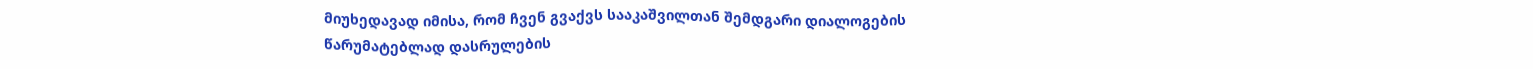მიუხედავად იმისა, რომ ჩვენ გვაქვს სააკაშვილთან შემდგარი დიალოგების წარუმატებლად დასრულების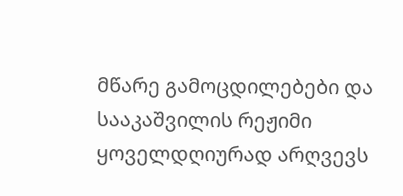მწარე გამოცდილებები და სააკაშვილის რეჟიმი ყოველდღიურად არღვევს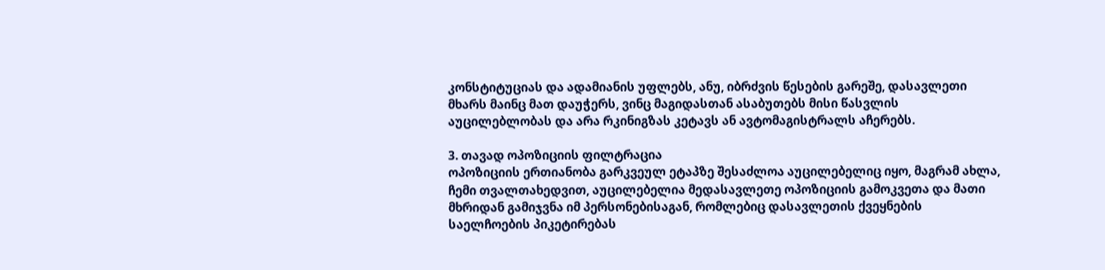კონსტიტუციას და ადამიანის უფლებს, ანუ, იბრძვის წესების გარეშე, დასავლეთი მხარს მაინც მათ დაუჭერს, ვინც მაგიდასთან ასაბუთებს მისი წასვლის აუცილებლობას და არა რკინიგზას კეტავს ან ავტომაგისტრალს აჩერებს.

3. თავად ოპოზიციის ფილტრაცია
ოპოზიციის ერთიანობა გარკვეულ ეტაპზე შესაძლოა აუცილებელიც იყო, მაგრამ ახლა, ჩემი თვალთახედვით, აუცილებელია მედასავლეთე ოპოზიციის გამოკვეთა და მათი მხრიდან გამიჯვნა იმ პერსონებისაგან, რომლებიც დასავლეთის ქვეყნების საელჩოების პიკეტირებას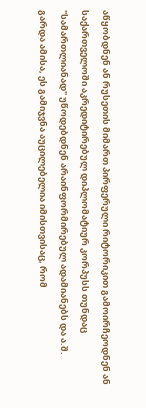აწყობდნენ ან რუსეთის მიმართ პირფერული რიტორიკით გამოირჩეოდნენ ან საქართველოში აკრედიტირებულ დიპლომატიურ კორპუსს თუნდაც "სამართლიანად" უწოდებდნენ არაინფორმირებულ ადამიანებს და ა.შ.
გარდა ამისა, ეს გამიჯვნა აუცილებელია იმისთვისაც, რომ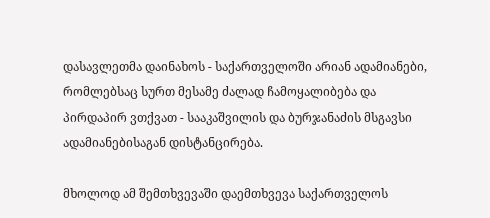დასავლეთმა დაინახოს - საქართველოში არიან ადამიანები, რომლებსაც სურთ მესამე ძალად ჩამოყალიბება და პირდაპირ ვთქვათ - სააკაშვილის და ბურჯანაძის მსგავსი ადამიანებისაგან დისტანცირება.

მხოლოდ ამ შემთხვევაში დაემთხვევა საქართველოს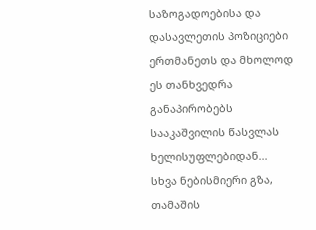საზოგადოებისა და დასავლეთის პოზიციები ერთმანეთს და მხოლოდ ეს თანხვედრა განაპირობებს სააკაშვილის წასვლას ხელისუფლებიდან... სხვა ნებისმიერი გზა, თამაშის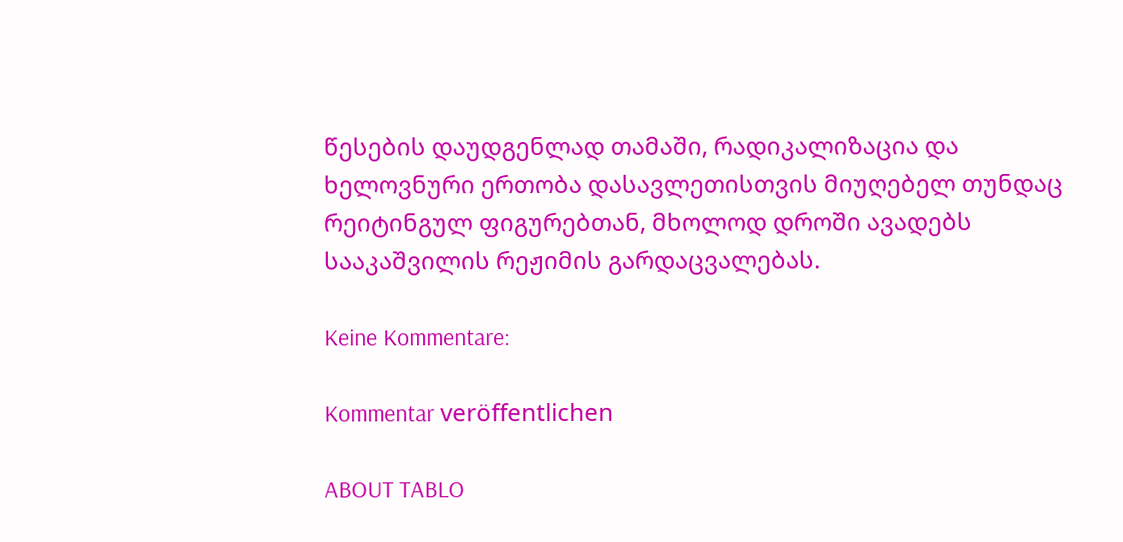წესების დაუდგენლად თამაში, რადიკალიზაცია და ხელოვნური ერთობა დასავლეთისთვის მიუღებელ თუნდაც რეიტინგულ ფიგურებთან, მხოლოდ დროში ავადებს სააკაშვილის რეჟიმის გარდაცვალებას.

Keine Kommentare:

Kommentar veröffentlichen

ABOUT TABLO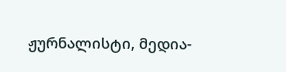ჟურნალისტი, მედია-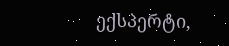ექსპერტი,